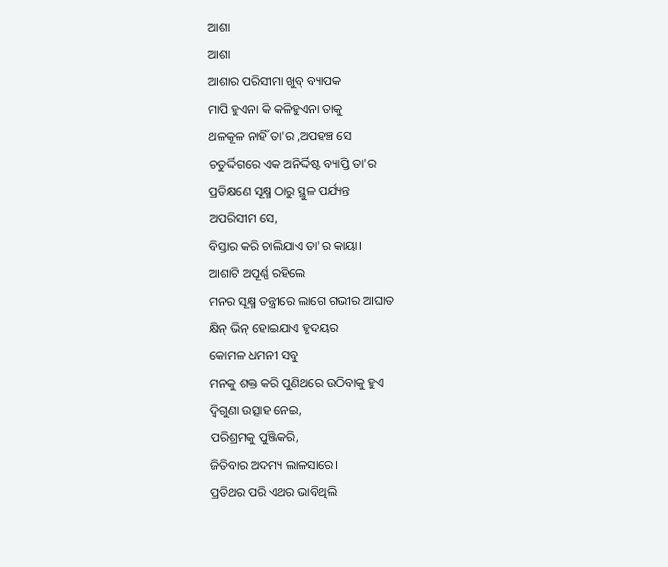ଆଶା
ଆଶା
ଆଶାର ପରିସୀମା ଖୁବ୍ ବ୍ୟାପକ
ମାପି ହୁଏନା କି କଳିହୁଏନା ତାକୁ
ଥଳକୂଳ ନାହିଁ ତା'ର ,ଅପହଞ୍ଚ ସେ
ଚତୁର୍ଦ୍ଦିଗରେ ଏକ ଅନିର୍ଦ୍ଦିଷ୍ଟ ବ୍ୟାପ୍ତି ତା'ର
ପ୍ରତିକ୍ଷଣେ ସୂକ୍ଷ୍ମ ଠାରୁ ସ୍ଥୁଳ ପର୍ଯ୍ୟନ୍ତ
ଅପରିସୀମ ସେ,
ବିସ୍ତାର କରି ଚାଲିଯାଏ ତା'ର କାୟା।
ଆଶାଟି ଅପୂର୍ଣ୍ଣ ରହିଲେ
ମନର ସୂକ୍ଷ୍ମ ତନ୍ତ୍ରୀରେ ଲାଗେ ଗଭୀର ଆଘାତ
କ୍ଷିନ୍ ଭିନ୍ ହୋଇଯାଏ ହୃଦୟର
କୋମଳ ଧମନୀ ସବୁ
ମନକୁ ଶକ୍ତ କରି ପୁଣିଥରେ ଉଠିବାକୁ ହୁଏ
ଦ୍ବିଗୁଣା ଉତ୍ସାହ ନେଇ,
ପରିଶ୍ରମକୁ ପୁଞ୍ଜିକରି,
ଜିତିବାର ଅଦମ୍ୟ ଲାଳସାରେ।
ପ୍ରତିଥର ପରି ଏଥର ଭାବିଥିଲି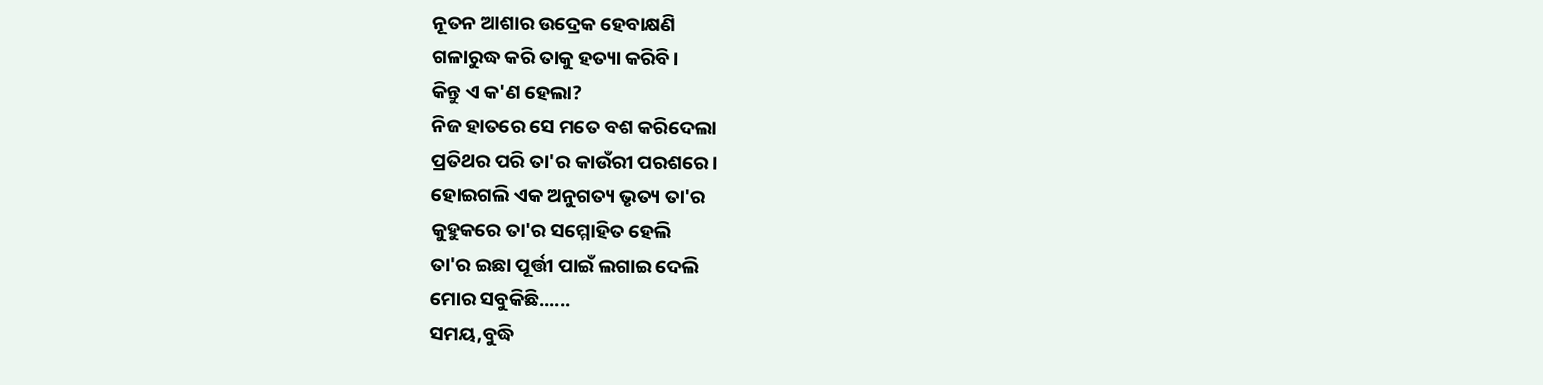ନୂତନ ଆଶାର ଉଦ୍ରେକ ହେବାକ୍ଷଣି
ଗଳାରୁଦ୍ଧ କରି ତାକୁ ହତ୍ୟା କରିବି।
କିନ୍ତୁ ଏ କ'ଣ ହେଲା?
ନିଜ ହାତରେ ସେ ମତେ ବଶ କରିଦେଲା
ପ୍ରତିଥର ପରି ତା'ର କାଉଁରୀ ପରଶରେ।
ହୋଇଗଲି ଏକ ଅନୁଗତ୍ୟ ଭୃତ୍ୟ ତା'ର
କୁହୁକରେ ତା'ର ସମ୍ମୋହିତ ହେଲି
ତା'ର ଇଛା ପୂର୍ତ୍ତୀ ପାଇଁ ଲଗାଇ ଦେଲି
ମୋର ସବୁକିଛି......
ସମୟ,ବୁଦ୍ଧି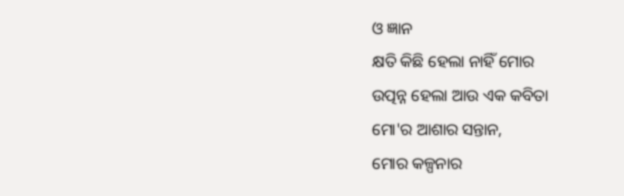ଓ ଜ୍ଞାନ
କ୍ଷତି କିଛି ହେଲା ନାହିଁ ମୋର
ଉତ୍ପନ୍ନ ହେଲା ଆଉ ଏକ କବିତା
ମୋ'ର ଆଶାର ସନ୍ତାନ,
ମୋର କଳ୍ପନାର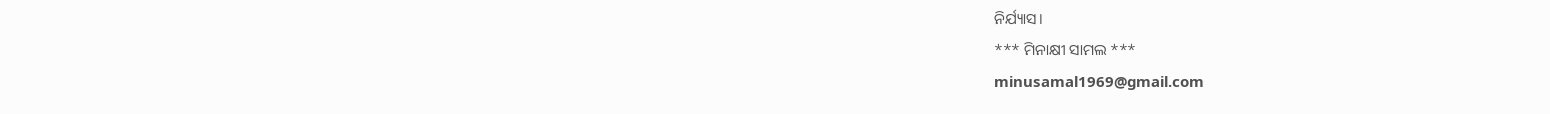ନିର୍ଯ୍ୟାସ।
*** ମିନାକ୍ଷୀ ସାମଲ ***
minusamal1969@gmail.com